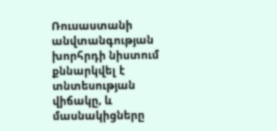Ռուսաստանի անվտանգության խորհրդի նիստում քննարկվել է տնտեսության վիճակը, և մասնակիցները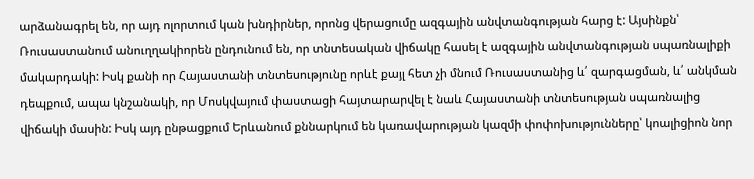արձանագրել են, որ այդ ոլորտում կան խնդիրներ, որոնց վերացումը ազգային անվտանգության հարց է: Այսինքն՝ Ռուսաստանում անուղղակիորեն ընդունում են, որ տնտեսական վիճակը հասել է ազգային անվտանգության սպառնալիքի մակարդակի: Իսկ քանի որ Հայաստանի տնտեսությունը որևէ քայլ հետ չի մնում Ռուսաստանից և՛ զարգացման, և՛ անկման դեպքում, ապա կնշանակի, որ Մոսկվայում փաստացի հայտարարվել է նաև Հայաստանի տնտեսության սպառնալից վիճակի մասին: Իսկ այդ ընթացքում Երևանում քննարկում են կառավարության կազմի փոփոխությունները՝ կոալիցիոն նոր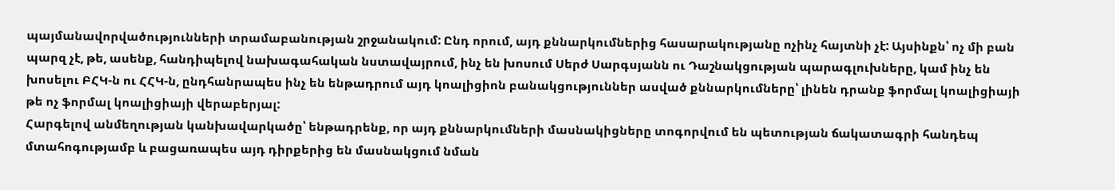պայմանավորվածությունների տրամաբանության շրջանակում: Ընդ որում, այդ քննարկումներից հասարակությանը ոչինչ հայտնի չէ: Այսինքն՝ ոչ մի բան պարզ չէ, թե, ասենք, հանդիպելով նախագահական նստավայրում, ինչ են խոսում Սերժ Սարգսյանն ու Դաշնակցության պարագլուխները, կամ ինչ են խոսելու ԲՀԿ-ն ու ՀՀԿ-ն, ընդհանրապես ինչ են ենթադրում այդ կոալիցիոն բանակցություններ ասված քննարկումները՝ լինեն դրանք ֆորմալ կոալիցիայի թե ոչ ֆորմալ կոալիցիայի վերաբերյալ:
Հարգելով անմեղության կանխավարկածը՝ ենթադրենք, որ այդ քննարկումների մասնակիցները տոգորվում են պետության ճակատագրի հանդեպ մտահոգությամբ և բացառապես այդ դիրքերից են մասնակցում նման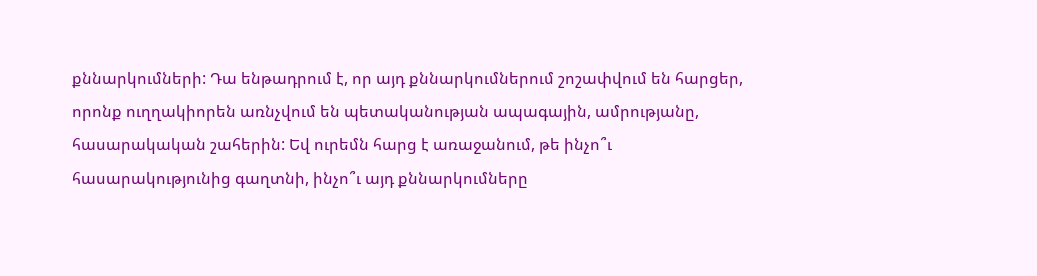քննարկումների: Դա ենթադրում է, որ այդ քննարկումներում շոշափվում են հարցեր, որոնք ուղղակիորեն առնչվում են պետականության ապագային, ամրությանը, հասարակական շահերին: Եվ ուրեմն հարց է առաջանում, թե ինչո՞ւ հասարակությունից գաղտնի, ինչո՞ւ այդ քննարկումները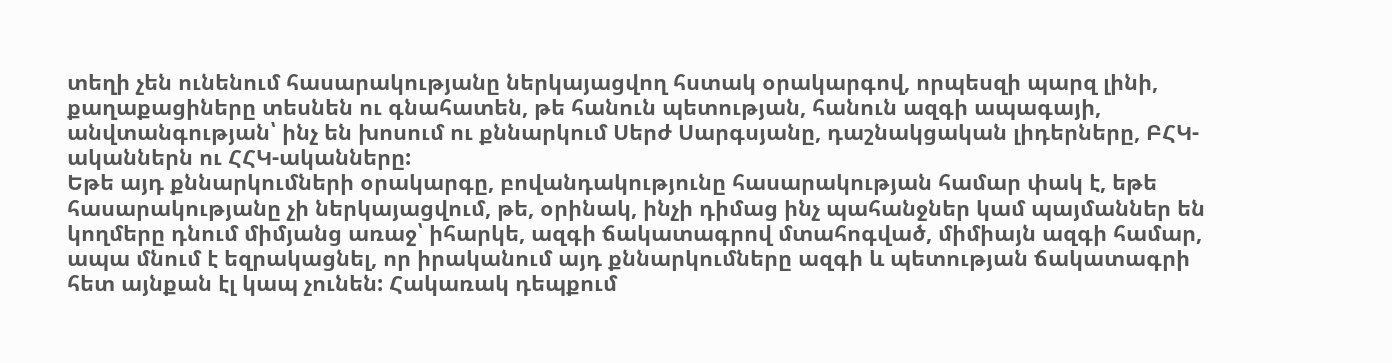տեղի չեն ունենում հասարակությանը ներկայացվող հստակ օրակարգով, որպեսզի պարզ լինի, քաղաքացիները տեսնեն ու գնահատեն, թե հանուն պետության, հանուն ազգի ապագայի, անվտանգության՝ ինչ են խոսում ու քննարկում Սերժ Սարգսյանը, դաշնակցական լիդերները, ԲՀԿ-ականներն ու ՀՀԿ-ականները:
Եթե այդ քննարկումների օրակարգը, բովանդակությունը հասարակության համար փակ է, եթե հասարակությանը չի ներկայացվում, թե, օրինակ, ինչի դիմաց ինչ պահանջներ կամ պայմաններ են կողմերը դնում միմյանց առաջ՝ իհարկե, ազգի ճակատագրով մտահոգված, միմիայն ազգի համար, ապա մնում է եզրակացնել, որ իրականում այդ քննարկումները ազգի և պետության ճակատագրի հետ այնքան էլ կապ չունեն: Հակառակ դեպքում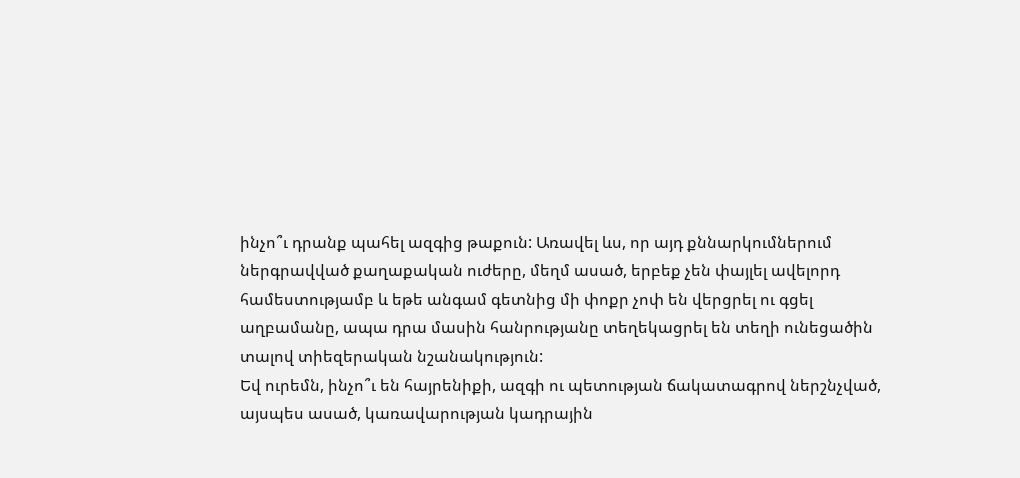ինչո՞ւ դրանք պահել ազգից թաքուն: Առավել ևս, որ այդ քննարկումներում ներգրավված քաղաքական ուժերը, մեղմ ասած, երբեք չեն փայլել ավելորդ համեստությամբ և եթե անգամ գետնից մի փոքր չոփ են վերցրել ու գցել աղբամանը, ապա դրա մասին հանրությանը տեղեկացրել են տեղի ունեցածին տալով տիեզերական նշանակություն:
Եվ ուրեմն, ինչո՞ւ են հայրենիքի, ազգի ու պետության ճակատագրով ներշնչված, այսպես ասած, կառավարության կադրային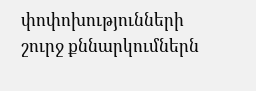փոփոխությունների շուրջ քննարկումներն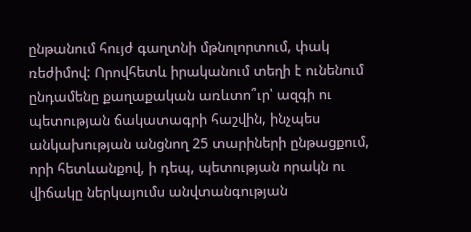ընթանում հույժ գաղտնի մթնոլորտում, փակ ռեժիմով: Որովհետև իրականում տեղի է ունենում ընդամենը քաղաքական առևտո՞ւր՝ ազգի ու պետության ճակատագրի հաշվին, ինչպես անկախության անցնող 25 տարիների ընթացքում, որի հետևանքով, ի դեպ, պետության որակն ու վիճակը ներկայումս անվտանգության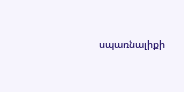սպառնալիքի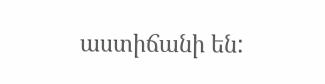աստիճանի են: